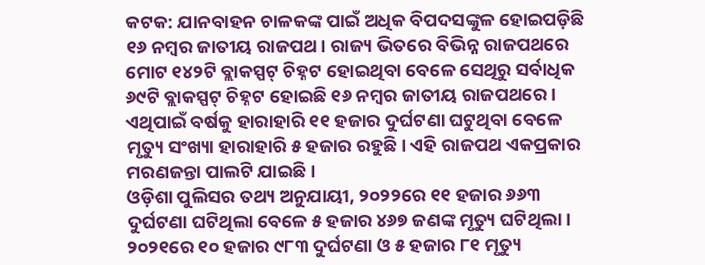କଟକ: ଯାନବାହନ ଚାଳକଙ୍କ ପାଇଁ ଅଧିକ ବିପଦସଙ୍କୁଳ ହୋଇପଡ଼ିଛି ୧୬ ନମ୍ବର ଜାତୀୟ ରାଜପଥ। ରାଜ୍ୟ ଭିତରେ ବିଭିନ୍ନ ରାଜପଥରେ ମୋଟ ୧୪୨ଟି ବ୍ଲାକସ୍ପଟ୍ ଚିହ୍ନଟ ହୋଇଥିବା ବେଳେ ସେଥିରୁ ସର୍ବାଧିକ ୬୯ଟି ବ୍ଲାକସ୍ପଟ୍ ଚିହ୍ନଟ ହୋଇଛି ୧୬ ନମ୍ବର ଜାତୀୟ ରାଜପଥରେ। ଏଥିପାଇଁ ବର୍ଷକୁ ହାରାହାରି ୧୧ ହଜାର ଦୁର୍ଘଟଣା ଘଟୁଥିବା ବେଳେ ମୃତ୍ୟୁ ସଂଖ୍ୟା ହାରାହାରି ୫ ହଜାର ରହୁଛି। ଏହି ରାଜପଥ ଏକପ୍ରକାର ମରଣଜନ୍ତା ପାଲଟି ଯାଇଛି।
ଓଡ଼ିଶା ପୁଲିସର ତଥ୍ୟ ଅନୁଯାୟୀ, ୨୦୨୨ରେ ୧୧ ହଜାର ୬୬୩ ଦୁର୍ଘଟଣା ଘଟିଥିଲା ବେଳେ ୫ ହଜାର ୪୬୭ ଜଣଙ୍କ ମୃତ୍ୟୁ ଘଟିଥିଲା। ୨୦୨୧ରେ ୧୦ ହଜାର ୯୮୩ ଦୁର୍ଘଟଣା ଓ ୫ ହଜାର ୮୧ ମୃତ୍ୟୁ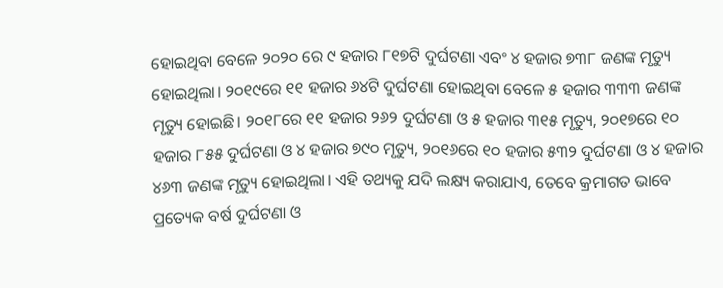ହୋଇଥିବା ବେଳେ ୨୦୨୦ ରେ ୯ ହଜାର ୮୧୭ଟି ଦୁର୍ଘଟଣା ଏବଂ ୪ ହଜାର ୭୩୮ ଜଣଙ୍କ ମୃତ୍ୟୁ ହୋଇଥିଲା। ୨୦୧୯ରେ ୧୧ ହଜାର ୬୪ଟି ଦୁର୍ଘଟଣା ହୋଇଥିବା ବେଳେ ୫ ହଜାର ୩୩୩ ଜଣଙ୍କ ମୃତ୍ୟୁ ହୋଇଛି। ୨୦୧୮ରେ ୧୧ ହଜାର ୨୬୨ ଦୁର୍ଘଟଣା ଓ ୫ ହଜାର ୩୧୫ ମୃତ୍ୟୁ, ୨୦୧୭ରେ ୧୦ ହଜାର ୮୫୫ ଦୁର୍ଘଟଣା ଓ ୪ ହଜାର ୭୯୦ ମୃତ୍ୟୁ, ୨୦୧୬ରେ ୧୦ ହଜାର ୫୩୨ ଦୁର୍ଘଟଣା ଓ ୪ ହଜାର ୪୬୩ ଜଣଙ୍କ ମୃତ୍ୟୁ ହୋଇଥିଲା। ଏହି ତଥ୍ୟକୁ ଯଦି ଲକ୍ଷ୍ୟ କରାଯାଏ, ତେବେ କ୍ରମାଗତ ଭାବେ ପ୍ରତ୍ୟେକ ବର୍ଷ ଦୁର୍ଘଟଣା ଓ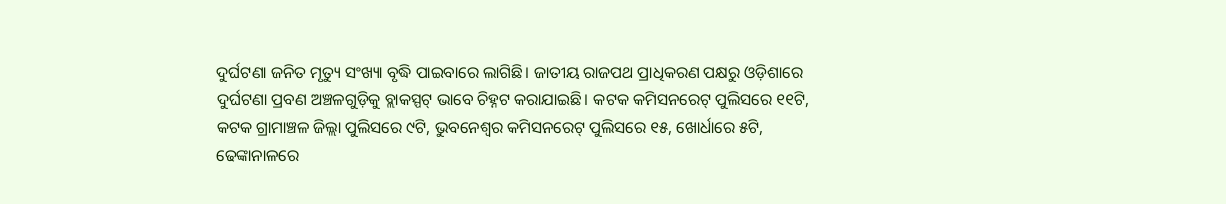ଦୁର୍ଘଟଣା ଜନିତ ମୃତ୍ୟୁ ସଂଖ୍ୟା ବୃଦ୍ଧି ପାଇବାରେ ଲାଗିଛି। ଜାତୀୟ ରାଜପଥ ପ୍ରାଧିକରଣ ପକ୍ଷରୁ ଓଡ଼ିଶାରେ ଦୁର୍ଘଟଣା ପ୍ରବଣ ଅଞ୍ଚଳଗୁଡ଼ିକୁ ବ୍ଲାକସ୍ପଟ୍ ଭାବେ ଚିହ୍ନଟ କରାଯାଇଛି। କଟକ କମିସନରେଟ୍ ପୁଲିସରେ ୧୧ଟି, କଟକ ଗ୍ରାମାଞ୍ଚଳ ଜିଲ୍ଲା ପୁଲିସରେ ୯ଟି, ଭୁବନେଶ୍ବର କମିସନରେଟ୍ ପୁଲିସରେ ୧୫, ଖୋର୍ଧାରେ ୫ଟି, ଢେଙ୍କାନାଳରେ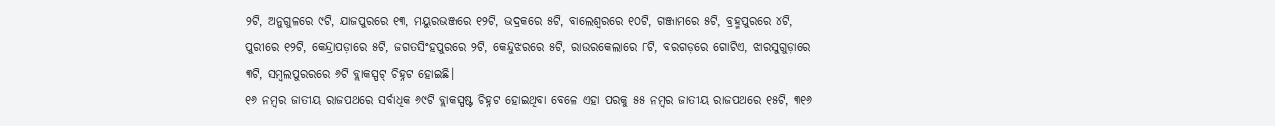୨ଟି, ଅନୁଗୁଳରେ ୯ଟି, ଯାଜପୁରରେ ୧୩, ମୟୁରଭଞ୍ଜରେ ୧୨ଟି, ଭଦ୍ରକରେ ୫ଟି, ବାଲେଶ୍ବରରେ ୧୦ଟି, ଗଞ୍ଜାମରେ ୫ଟି, ବ୍ରହ୍ମପୁରରେ ୪ଟି, ପୁରୀରେ ୧୨ଟି, କେନ୍ଦ୍ରାପଡ଼ାରେ ୫ଟି, ଜଗତସିଂହପୁରରେ ୨ଟି, କେନ୍ଦୁଝରରେ ୫ଟି, ରାଉରକେଲାରେ ୮ଟି, ବରଗଡ଼ରେ ଗୋଟିଏ, ଝାରସୁଗୁଡ଼ାରେ ୩ଟି, ସମ୍ବଲପୁରରରେ ୬ଟି ବ୍ଲାକସ୍ପଟ୍ ଚିହ୍ନଟ ହୋଇଛି।
୧୬ ନମ୍ବର ଜାତୀୟ ରାଜପଥରେ ସର୍ବାଧିକ ୬୯ଟି ବ୍ଲାକସ୍ପଷ୍ଟ ଚିହ୍ନଟ ହୋଇଥିବା ବେଳେ ଏହା ପରକୁ ୫୫ ନମ୍ବର ଜାତୀୟ ରାଜପଥରେ ୧୫ଟି, ୩୧୬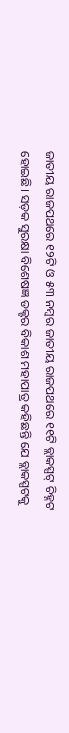ଜାତୀୟ ରାଜପଥରେ ୧୨ଟି ଓ ୫୩ ନମ୍ବର ଜାତୀୟ ରାଜପଥରେ ୧୧ଟି ବ୍ଲାକସ୍ପଟ୍ ଚିହ୍ନଟ ହୋଇଛି। ସଡ଼କ ସୁରକ୍ଷା ବିଶେଷଜ୍ଞ ଡକ୍ଟର ବିକାଶ ମହାପାତ୍ର କହିଛନ୍ତି ଯେ ବ୍ଲାକସ୍ପଟକୁ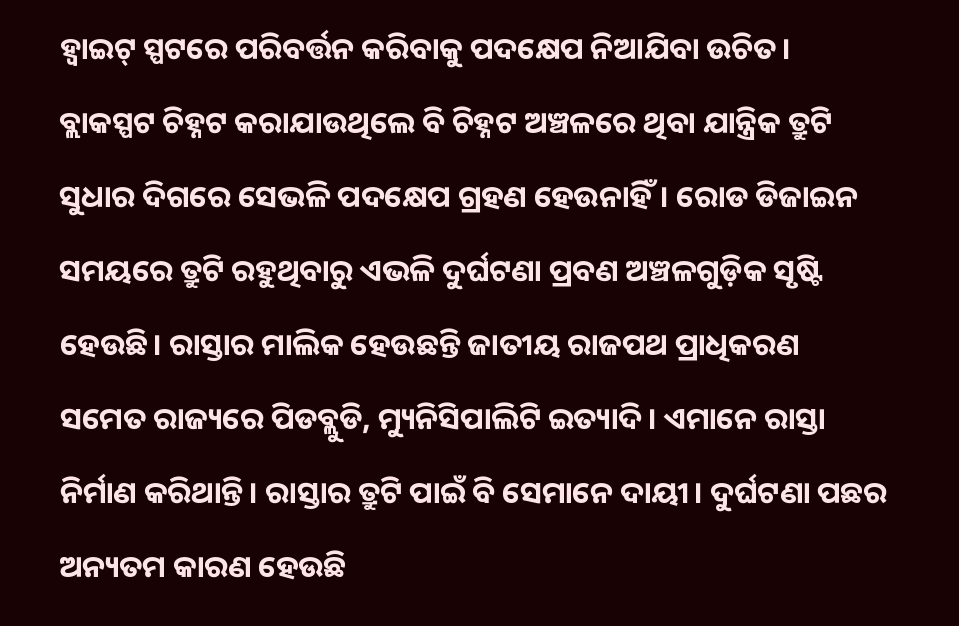ହ୍ବାଇଟ୍ ସ୍ପଟରେ ପରିବର୍ତ୍ତନ କରିବାକୁ ପଦକ୍ଷେପ ନିଆଯିବା ଉଚିତ। ବ୍ଲାକସ୍ପଟ ଚିହ୍ନଟ କରାଯାଉଥିଲେ ବି ଚିହ୍ନଟ ଅଞ୍ଚଳରେ ଥିବା ଯାନ୍ତ୍ରିକ ତ୍ରୁଟି ସୁଧାର ଦିଗରେ ସେଭଳି ପଦକ୍ଷେପ ଗ୍ରହଣ ହେଉନାହିଁ। ରୋଡ ଡିଜାଇନ ସମୟରେ ତ୍ରୁଟି ରହୁଥିବାରୁ ଏଭଳି ଦୁର୍ଘଟଣା ପ୍ରବଣ ଅଞ୍ଚଳଗୁଡ଼ିକ ସୃଷ୍ଟି ହେଉଛି। ରାସ୍ତାର ମାଲିକ ହେଉଛନ୍ତି ଜାତୀୟ ରାଜପଥ ପ୍ରାଧିକରଣ ସମେତ ରାଜ୍ୟରେ ପିଡବ୍ଲୁଡି, ମ୍ୟୁନିସିପାଲିଟି ଇତ୍ୟାଦି। ଏମାନେ ରାସ୍ତା ନିର୍ମାଣ କରିଥାନ୍ତି। ରାସ୍ତାର ତ୍ରୁଟି ପାଇଁ ବି ସେମାନେ ଦାୟୀ। ଦୁର୍ଘଟଣା ପଛର ଅନ୍ୟତମ କାରଣ ହେଉଛି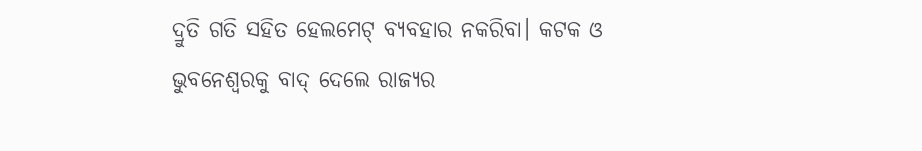ଦ୍ରୁତି ଗତି ସହିତ ହେଲମେଟ୍ ବ୍ୟବହାର ନକରିବା। କଟକ ଓ ଭୁବନେଶ୍ବରକୁ ବାଦ୍ ଦେଲେ ରାଜ୍ୟର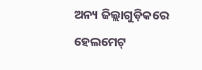ଅନ୍ୟ ଜିଲ୍ଲାଗୁଡ଼ିକରେ ହେଲମେଟ୍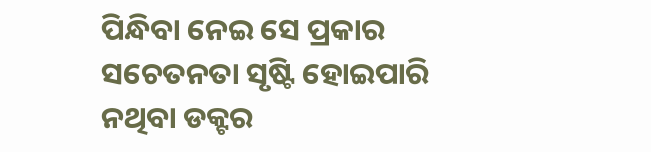ପିନ୍ଧିବା ନେଇ ସେ ପ୍ରକାର ସଚେତନତା ସୃଷ୍ଟି ହୋଇପାରି ନଥିବା ଡକ୍ଟର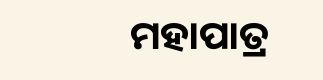ମହାପାତ୍ର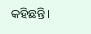କହିଛନ୍ତି।